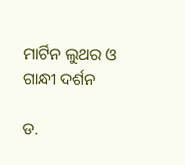ମାର୍ଟିନ ଲୁଥର ଓ ଗାନ୍ଧୀ ଦର୍ଶନ

ଡ.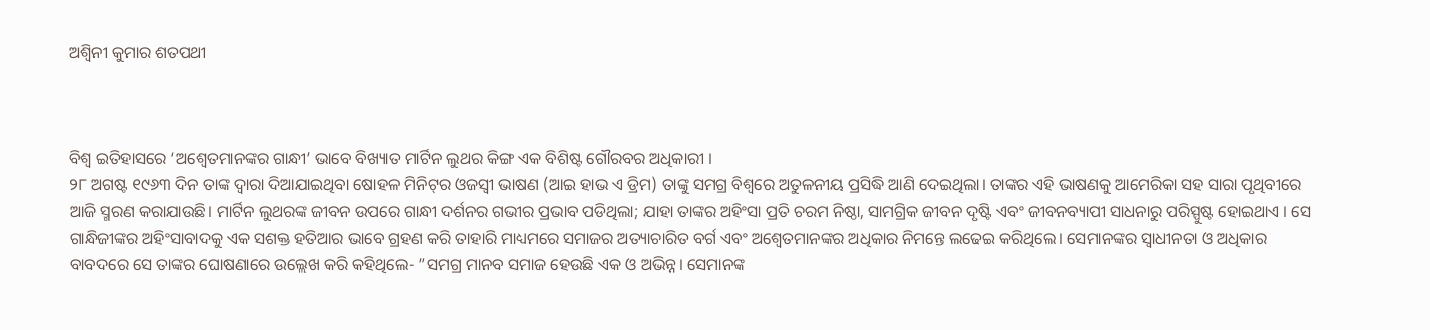ଅଶ୍ୱିନୀ କୁମାର ଶତପଥୀ



ବିଶ୍ୱ ଇତିହାସରେ ‘ଅଶ୍ୱେତମାନଙ୍କର ଗାନ୍ଧୀ’ ଭାବେ ବିଖ୍ୟାତ ମାର୍ଟିନ ଲୁଥର କିଙ୍ଗ ଏକ ବିଶିଷ୍ଟ ଗୌରବର ଅଧିକାରୀ ।
୨୮ ଅଗଷ୍ଟ ୧୯୬୩ ଦିନ ତାଙ୍କ ଦ୍ୱାରା ଦିଆଯାଇଥିବା ଷୋହଳ ମିନିଟ୍‌ର ଓଜସ୍ବୀ ଭାଷଣ (ଆଇ ହାଭ ଏ ଡ୍ରିମ) ତାଙ୍କୁ ସମଗ୍ର ବିଶ୍ୱରେ ଅତୁଳନୀୟ ପ୍ରସିଦ୍ଧି ଆଣି ଦେଇଥିଲା। ତାଙ୍କର ଏହି ଭାଷଣକୁ ଆମେରିକା ସହ ସାରା ପୃଥିବୀରେ ଆଜି ସ୍ମରଣ କରାଯାଉଛି। ମାର୍ଟିନ ଲୁଥରଙ୍କ ଜୀବନ ଉପରେ ଗାନ୍ଧୀ ଦର୍ଶନର ଗଭୀର ପ୍ରଭାବ ପଡିଥିଲା; ଯାହା ତାଙ୍କର ଅହିଂସା ପ୍ରତି ଚରମ ନିଷ୍ଠା, ସାମଗ୍ରିକ ଜୀବନ ଦୃଷ୍ଟି ଏବଂ ଜୀବନବ୍ୟାପୀ ସାଧନାରୁ ପରିସ୍ପୁଷ୍ଟ ହୋଇଥାଏ । ସେ ଗାନ୍ଧିଜୀଙ୍କର ଅହିଂସାବାଦକୁ ଏକ ସଶକ୍ତ ହତିଆର ଭାବେ ଗ୍ରହଣ କରି ତାହାରି ମାଧ୍ୟମରେ ସମାଜର ଅତ୍ୟାଚାରିତ ବର୍ଗ ଏବଂ ଅଶ୍ୱେତମାନଙ୍କର ଅଧିକାର ନିମନ୍ତେ ଲଢେଇ କରିଥିଲେ। ସେମାନଙ୍କର ସ୍ବାଧୀନତା ଓ ଅଧିକାର ବାବଦରେ ସେ ତାଙ୍କର ଘୋଷଣାରେ ଉଲ୍ଲେଖ କରି କହିଥିଲେ- ”ସମଗ୍ର ମାନବ ସମାଜ ହେଉଛି ଏକ ଓ ଅଭିନ୍ନ। ସେମାନଙ୍କ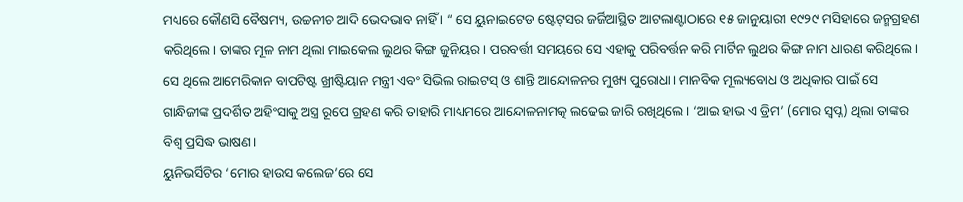ମଧ୍ୟରେ କୌଣସି ବୈଷମ୍ୟ, ଉଚ୍ଚନୀଚ ଆଦି ଭେଦଭାବ ନାହିଁ । “ ସେ ୟୁନାଇଟେଡ ଷ୍ଟେଟ୍‌ସର ଜର୍ଜିଆସ୍ଥିତ ଆଟଲାଣ୍ଟାଠାରେ ୧୫ ଜାନୁୟାରୀ ୧୯୨୯ ମସିହାରେ ଜନ୍ମଗ୍ରହଣ କରିଥିଲେ। ତାଙ୍କର ମୂଳ ନାମ ଥିଲା ମାଇକେଲ ଲୁଥର କିଙ୍ଗ ଜୁନିୟର। ପରବର୍ତ୍ତୀ ସମୟରେ ସେ ଏହାକୁ ପରିବର୍ତ୍ତନ କରି ମାର୍ଟିନ ଲୁଥର କିଙ୍ଗ ନାମ ଧାରଣ କରିଥିଲେ। ସେ ଥିଲେ ଆମେରିକାନ ବାପଟିଷ୍ଟ ଖ୍ରୀଷ୍ଟିୟାନ ମନ୍ତ୍ରୀ ଏବଂ ସିଭିଲ ରାଇଟସ୍‌ ଓ ଶାନ୍ତି ଆନ୍ଦୋଳନର ମୁଖ୍ୟ ପୁରୋଧା। ମାନବିକ ମୂଲ୍ୟବୋଧ ଓ ଅଧିକାର ପାଇଁ ସେ ଗାନ୍ଧିଜୀଙ୍କ ପ୍ରଦର୍ଶିତ ଅହିଂସାକୁ ଅସ୍ତ୍ର ରୂପେ ଗ୍ରହଣ କରି ତାହାରି ମାଧ୍ୟମରେ ଆନ୍ଦୋଳନାମତ୍କ ଲଢେଇ ଜାରି ରଖିଥିଲେ । ‘ଆଇ ହାଭ ଏ ଡ୍ରିମ’ (ମୋର ସ୍ବପ୍ନ) ଥିଲା ତାଙ୍କର ବିଶ୍ୱ ପ୍ରସିଦ୍ଧ ଭାଷଣ।
ୟୁନିଭର୍ସିଟିର ‘ମୋର ହାଉସ କଲେଜ’ରେ ସେ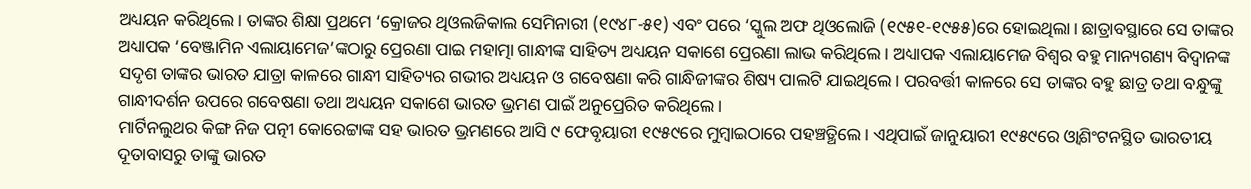ଅଧ୍ୟୟନ କରିଥିଲେ। ତାଙ୍କର ଶିକ୍ଷା ପ୍ରଥମେ ‘କ୍ରୋଜର ଥିଓଲଜିକାଲ ସେମିନାରୀ (୧୯୪୮-୫୧) ଏବଂ ପରେ ‘ସ୍କୁଲ ଅଫ ଥିଓଲୋଜି (୧୯୫୧-୧୯୫୫)ରେ ହୋଇଥିଲା। ଛାତ୍ରାବସ୍ଥାରେ ସେ ତାଙ୍କର ଅଧ୍ୟାପକ ‘ବେଞ୍ଜାମିନ ଏଲାୟାମେଜ’ଙ୍କଠାରୁ ପ୍ରେରଣା ପାଇ ମହାତ୍ମା ଗାନ୍ଧୀଙ୍କ ସାହିତ୍ୟ ଅଧ୍ୟୟନ ସକାଶେ ପ୍ରେରଣା ଲାଭ କରିଥିଲେ। ଅଧ୍ୟାପକ ଏଲାୟାମେଜ ବିଶ୍ୱର ବହୁ ମାନ୍ୟଗଣ୍ୟ ବିଦ୍ୱାନଙ୍କ ସଦୃଶ ତାଙ୍କର ଭାରତ ଯାତ୍ରା କାଳରେ ଗାନ୍ଧୀ ସାହିତ୍ୟର ଗଭୀର ଅଧ୍ୟୟନ ଓ ଗବେଷଣା କରି ଗାନ୍ଧିଜୀଙ୍କର ଶିଷ୍ୟ ପାଲଟି ଯାଇଥିଲେ। ପରବର୍ତ୍ତୀ କାଳରେ ସେ ତାଙ୍କର ବହୁ ଛାତ୍ର ତଥା ବନ୍ଧୁଙ୍କୁ ଗାନ୍ଧୀଦର୍ଶନ ଉପରେ ଗବେଷଣା ତଥା ଅଧ୍ୟୟନ ସକାଶେ ଭାରତ ଭ୍ରମଣ ପାଇଁ ଅନୁପ୍ରେରିତ କରିଥିଲେ।
ମାର୍ଟିନଲୁଥର କିଙ୍ଗ ନିଜ ପତ୍ନୀ କୋରେଟ୍ଟାଙ୍କ ସହ ଭାରତ ଭ୍ରମଣରେ ଆସି ୯ ଫେବୃୟାରୀ ୧୯୫୯ରେ ମୁମ୍ବାଇଠାରେ ପହଞ୍ଚତ୍ଥିଲେ। ଏଥିପାଇଁ ଜାନୁୟାରୀ ୧୯୫୯ରେ ଓ୍ବାଶିଂଟନସ୍ଥିତ ଭାରତୀୟ ଦୂତାବାସରୁ ତାଙ୍କୁ ଭାରତ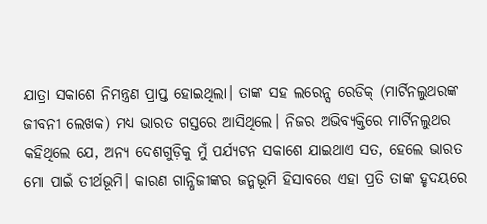ଯାତ୍ରା ସକାଶେ ନିମନ୍ତ୍ରଣ ପ୍ରାପ୍ତ ହୋଇଥିଲା। ତାଙ୍କ ସହ ଲରେନ୍ସ ରେଡିକ୍‌ (ମାର୍ଟିନଲୁଥରଙ୍କ ଜୀବନୀ ଲେଖକ) ମଧ୍ୟ ଭାରତ ଗସ୍ତରେ ଆସିଥିଲେ। ନିଜର ଅଭିବ୍ୟକ୍ତିରେ ମାର୍ଟିନଲୁଥର କହିଥିଲେ ଯେ, ଅନ୍ୟ ଦେଶଗୁଡ଼ିକୁ ମୁଁ ପର୍ଯ୍ୟଟନ ସକାଶେ ଯାଇଥାଏ ସତ, ହେଲେ ଭାରତ ମୋ ପାଇଁ ତୀର୍ଥଭୂମି। କାରଣ ଗାନ୍ଧିଜୀଙ୍କର ଜନ୍ମଭୂମି ହିସାବରେ ଏହା ପ୍ରତି ତାଙ୍କ ହୃଦୟରେ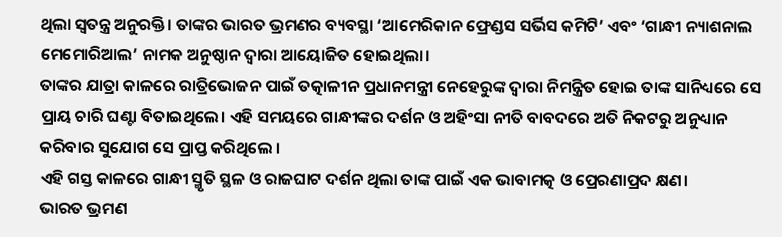ଥିଲା ସ୍ବତନ୍ତ୍ର ଅନୁରକ୍ତି। ତାଙ୍କର ଭାରତ ଭ୍ରମଣର ବ୍ୟବସ୍ଥା ‘ଆମେରିକାନ ଫ୍ରେଣ୍ଡସ ସର୍ଭିସ କମିଟି’ ଏବଂ ‘ଗାନ୍ଧୀ ନ୍ୟାଶନାଲ ମେମୋରିଆଲ’ ନାମକ ଅନୁଷ୍ଠାନ ଦ୍ୱାରା ଆୟୋଜିତ ହୋଇଥିଲା।
ତାଙ୍କର ଯାତ୍ରା କାଳରେ ରାତ୍ରିଭୋଜନ ପାଇଁ ତତ୍କାଳୀନ ପ୍ରଧାନମନ୍ତ୍ରୀ ନେହେରୁଙ୍କ ଦ୍ୱାରା ନିମନ୍ତ୍ରିତ ହୋଇ ତାଙ୍କ ସାନିଧ୍ୟରେ ସେ ପ୍ରାୟ ଚାରି ଘଣ୍ଟା ବିତାଇଥିଲେ। ଏହି ସମୟରେ ଗାନ୍ଧୀଙ୍କର ଦର୍ଶନ ଓ ଅହିଂସା ନୀତି ବାବଦରେ ଅତି ନିକଟରୁ ଅନୁଧ୍ୟାନ କରିବାର ସୁଯୋଗ ସେ ପ୍ରାପ୍ତ କରିଥିଲେ ।
ଏହି ଗସ୍ତ କାଳରେ ଗାନ୍ଧୀ ସ୍ମୃତି ସ୍ଥଳ ଓ ରାଜଘାଟ ଦର୍ଶନ ଥିଲା ତାଙ୍କ ପାଇଁ ଏକ ଭାବାମତ୍କ ଓ ପ୍ରେରଣାପ୍ରଦ କ୍ଷଣ।
ଭାରତ ଭ୍ରମଣ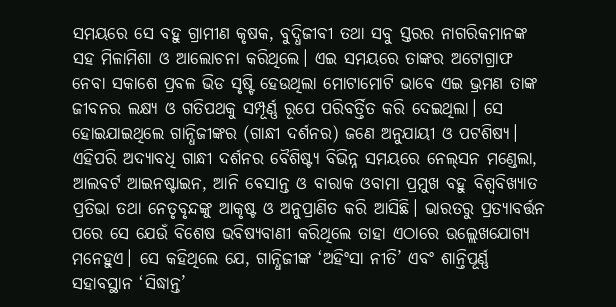ସମୟରେ ସେ ବହୁ ଗ୍ରାମୀଣ କୃଷକ, ବୁଦ୍ଧିଜୀବୀ ତଥା ସବୁ ସ୍ତରର ନାଗରିକମାନଙ୍କ ସହ ମିଳାମିଶା ଓ ଆଲୋଚନା କରିଥିଲେ। ଏଇ ସମୟରେ ତାଙ୍କର ଅଟୋଗ୍ରାଫ ନେବା ସକାଶେ ପ୍ରବଳ ଭିଡ ସୃଷ୍ଟି ହେଉଥିଲା ମୋଟାମୋଟି ଭାବେ ଏଇ ଭ୍ରମଣ ତାଙ୍କ ଜୀବନର ଲକ୍ଷ୍ୟ ଓ ଗତିପଥକୁ ସମ୍ପୂର୍ଣ୍ଣ ରୂପେ ପରିବର୍ତ୍ତିତ କରି ଦେଇଥିଲା। ସେ ହୋଇଯାଇଥିଲେ ଗାନ୍ଧିଜୀଙ୍କର (ଗାନ୍ଧୀ ଦର୍ଶନର) ଜଣେ ଅନୁଯାୟୀ ଓ ପଟଶିଷ୍ୟ। ଏହିପରି ଅଦ୍ୟାବଧି ଗାନ୍ଧୀ ଦର୍ଶନର ବୈଶିଷ୍ଟ୍ୟ ବିଭିନ୍ନ ସମୟରେ ନେଲ୍‌ସନ ମଣ୍ଡେଲା, ଆଲବର୍ଟ ଆଇନଷ୍ଟାଇନ, ଆନି ବେସାନ୍ତ ଓ ବାରାକ ଓବାମା ପ୍ରମୁଖ ବହୁ ବିଶ୍ୱବିଖ୍ୟାତ ପ୍ରତିଭା ତଥା ନେତୃବୃନ୍ଦଙ୍କୁ ଆକୃଷ୍ଟ ଓ ଅନୁପ୍ରାଣିତ କରି ଆସିଛି। ଭାରତରୁ ପ୍ରତ୍ୟାବର୍ତ୍ତନ ପରେ ସେ ଯେଉଁ ବିଶେଷ ଭବିଷ୍ୟବାଣୀ କରିଥିଲେ ତାହା ଏଠାରେ ଉଲ୍ଲେଖଯୋଗ୍ୟ ମନେହୁଏ। ସେ କହିଥିଲେ ଯେ, ଗାନ୍ଧିଜୀଙ୍କ ‘ଅହିଂସା ନୀତି’ ଏବଂ ଶାନ୍ତିପୂର୍ଣ୍ଣ ସହାବସ୍ଥାନ ‘ସିଦ୍ଧାନ୍ତ’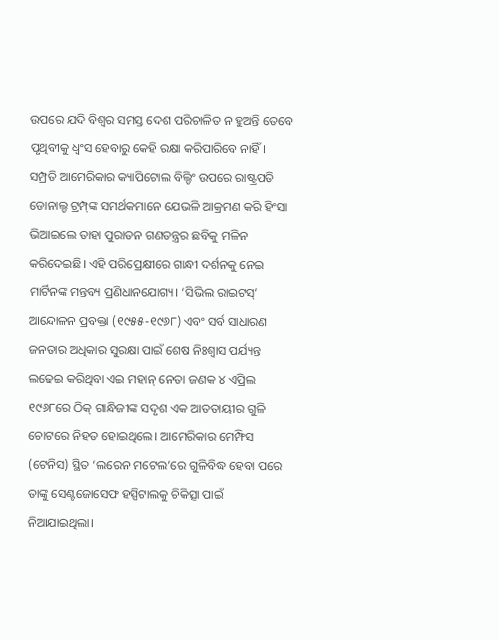ଉପରେ ଯଦି ବିଶ୍ୱର ସମସ୍ତ ଦେଶ ପରିଚାଳିତ ନ ହୁଅନ୍ତି ତେବେ ପୃଥିବୀକୁ ଧ୍ୱଂସ ହେବାରୁ କେହି ରକ୍ଷା କରିପାରିବେ ନାହିଁ। ସମ୍ପ୍ରତି ଆମେରିକାର କ୍ୟାପିଟୋଲ ବିଲ୍ଡିଂ ଉପରେ ରାଷ୍ଟ୍ରପତି ଡୋନାଲ୍ଡ ଟ୍ରମ୍ପ୍‌ଙ୍କ ସମର୍ଥକମାନେ ଯେଭଳି ଆକ୍ରମଣ କରି ହିଂସା ଭିଆଇଲେ ତାହା ପୁରାତନ ଗଣତନ୍ତ୍ରର ଛବିକୁ ମଳିନ କରିଦେଇଛି। ଏହି ପରିପ୍ରେକ୍ଷୀରେ ଗାନ୍ଧୀ ଦର୍ଶନକୁ ନେଇ ମାର୍ଟିନଙ୍କ ମନ୍ତବ୍ୟ ପ୍ରଣିଧାନଯୋଗ୍ୟ। ‘ସିଭିଲ ରାଇଟସ୍‌’ ଆନ୍ଦୋଳନ ପ୍ରବକ୍ତା (୧୯୫୫-୧୯୬୮) ଏବଂ ସର୍ବ ସାଧାରଣ ଜନତାର ଅଧିକାର ସୁରକ୍ଷା ପାଇଁ ଶେଷ ନିଃଶ୍ୱାସ ପର୍ଯ୍ୟନ୍ତ ଲଢେଇ କରିଥିବା ଏଇ ମହାନ୍‌ ନେତା ଜଣକ ୪ ଏପ୍ରିଲ ୧୯୬୮ରେ ଠିକ୍‌ ଗାନ୍ଧିଜୀଙ୍କ ସଦୃଶ ଏକ ଆତତାୟୀର ଗୁଳି ଚୋଟରେ ନିହତ ହୋଇଥିଲେ। ଆମେରିକାର ମେମ୍ଫିସ (ଟେନିସ) ସ୍ଥିତ ‘ଲରେନ ମଟେଲ’ରେ ଗୁଳିବିଦ୍ଧ ହେବା ପରେ ତାଙ୍କୁ ସେଣ୍ଟଜୋସେଫ ହସ୍ପିଟାଲକୁ ଚିକିତ୍ସା ପାଇଁ ନିଆଯାଇଥିଲା।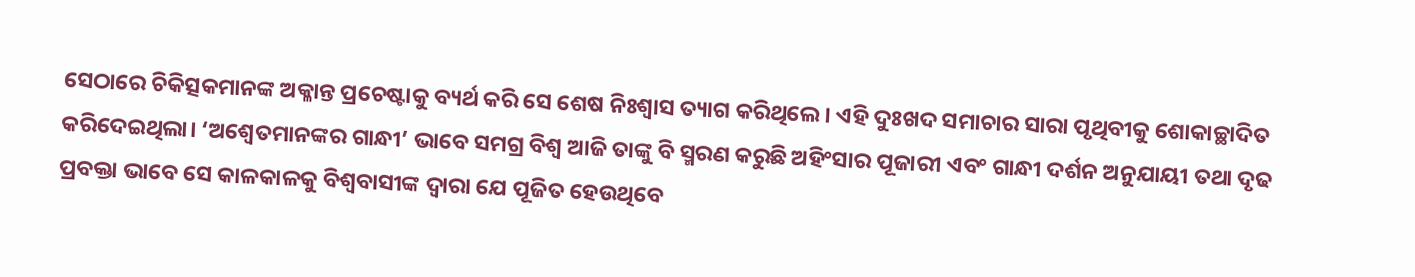ସେଠାରେ ଚିକିତ୍ସକମାନଙ୍କ ଅକ୍ଳାନ୍ତ ପ୍ରଚେଷ୍ଟାକୁ ବ୍ୟର୍ଥ କରି ସେ ଶେଷ ନିଃଶ୍ୱାସ ତ୍ୟାଗ କରିଥିଲେ। ଏହି ଦୁଃଖଦ ସମାଚାର ସାରା ପୃଥିବୀକୁ ଶୋକାଚ୍ଛାଦିତ କରିଦେଇଥିଲା। ‘ଅଶ୍ୱେତମାନଙ୍କର ଗାନ୍ଧୀ’ ଭାବେ ସମଗ୍ର ବିଶ୍ୱ ଆଜି ତାଙ୍କୁ ବି ସ୍ମରଣ କରୁଛି ଅହିଂସାର ପୂଜାରୀ ଏବଂ ଗାନ୍ଧୀ ଦର୍ଶନ ଅନୁଯାୟୀ ତଥା ଦୃଢ ପ୍ରବକ୍ତା ଭାବେ ସେ କାଳକାଳକୁ ବିଶ୍ୱବାସୀଙ୍କ ଦ୍ୱାରା ଯେ ପୂଜିତ ହେଉଥିବେ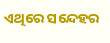ଏଥିରେ ସନ୍ଦେହର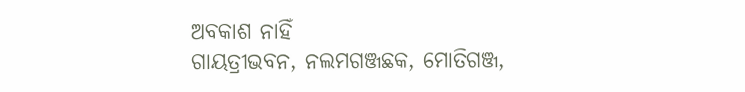ଅବକାଶ ନାହିଁ
ଗାୟତ୍ରୀଭବନ, ନଲମଗଞ୍ଜଛକ, ମୋତିଗଞ୍ଜ,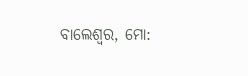ବାଲେଶ୍ୱର, ମୋ: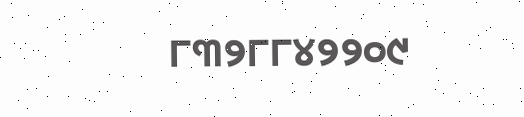୮୩୨୮୮୪୨୨୦୯